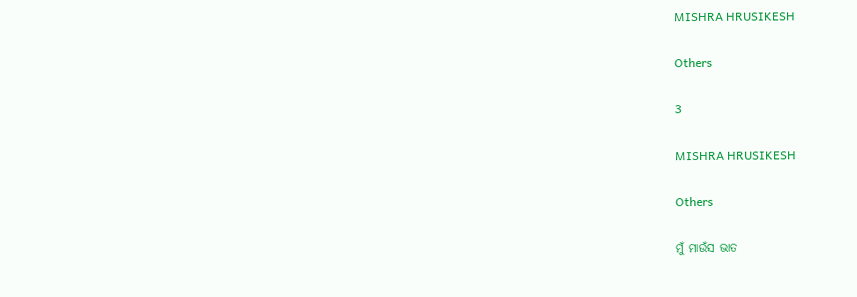MISHRA HRUSIKESH

Others

3

MISHRA HRUSIKESH

Others

ମୁଁ ମାଉଁସ ଭାତ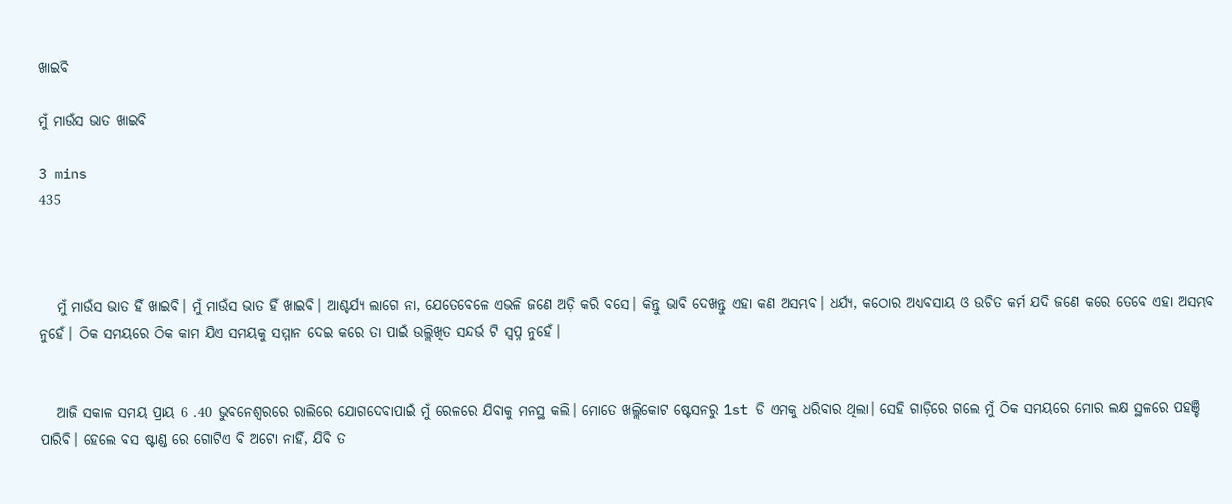ଖାଇବି

ମୁଁ ମାଉଁସ ଭାତ ଖାଇବି

3 mins
435



   ମୁଁ ମାଉଁସ ଭାତ ହିଁ ଖାଇବି। ମୁଁ ମାଉଁସ ଭାତ ହିଁ ଖାଇବି। ଆଶ୍ଚର୍ଯ୍ୟ ଲାଗେ ନା, ଯେତେବେଳେ ଏଭଳି ଜଣେ ଅଡ଼ି କରି ବସେ। କିନ୍ତୁ ଭାବି ଦେଖନ୍ତୁ ଏହା କଣ ଅସମ୍ଭବ। ଧର୍ଯ୍ୟ, କଠୋର ଅଧ୍ୟବସାୟ ଓ ଉଚିତ କର୍ମ ଯଦି ଜଣେ କରେ ତେବେ ଏହା ଅସମ୍ଭବ ନୁହେଁ। ଠିକ ସମୟରେ ଠିକ କାମ ଯିଏ ସମୟକୁ ସମ୍ମାନ ଦେଇ କରେ ତା ପାଇଁ ଉଲ୍ଲିଖିତ ସନ୍ଦର୍ଭ ଟି ସ୍ବପ୍ନ ନୁହେଁ।


   ଆଜି ସକାଳ ସମୟ ପ୍ରାୟ 6 .40 ଭୁବନେଶ୍ୱରରେ ରାଲିରେ ଯୋଗଦେବାପାଇଁ ମୁଁ ରେଳରେ ଯିବାକୁ ମନସ୍ଥ କଲି। ମୋତେ ଖଲ୍ଲିକୋଟ ଷ୍ଟେସନରୁ 1st ଡି ଏମକୁ ଧରିବାର ଥିଲା। ସେହି ଗାଡ଼ିରେ ଗଲେ ମୁଁ ଠିକ ସମୟରେ ମୋର ଲକ୍ଷ ସ୍ଥଳରେ ପହଞ୍ଚି ପାରିବି। ହେଲେ ବସ ଷ୍ଟାଣ୍ଡ ରେ ଗୋଟିଏ ବି ଅଟୋ ନାହିଁ, ଯିବି ତ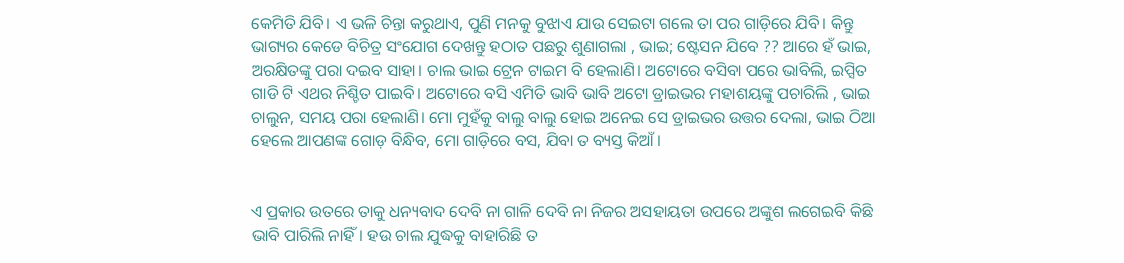କେମିତି ଯିବି। ଏ ଭଳି ଚିନ୍ତା କରୁଥାଏ, ପୁଣି ମନକୁ ବୁଝାଏ ଯାଉ ସେଇଟା ଗଲେ ତା ପର ଗାଡ଼ିରେ ଯିବି। କିନ୍ତୁ ଭାଗ୍ୟର କେଡେ ବିଚିତ୍ର ସଂଯୋଗ ଦେଖନ୍ତୁ ହଠାତ ପଛରୁ ଶୁଣାଗଲା , ଭାଇ; ଷ୍ଟେସନ ଯିବେ ?? ଆରେ ହଁ ଭାଇ, ଅରକ୍ଷିତଙ୍କୁ ପରା ଦଇବ ସାହା। ଚାଲ ଭାଇ ଟ୍ରେନ ଟାଇମ ବି ହେଲାଣି। ଅଟୋରେ ବସିବା ପରେ ଭାବିଲି, ଇପ୍ସିତ ଗାଡି ଟି ଏଥର ନିଶ୍ଚିତ ପାଇବି। ଅଟୋରେ ବସି ଏମିତି ଭାବି ଭାବି ଅଟୋ ଡ୍ରାଇଭର ମହାଶୟଙ୍କୁ ପଚାରିଲି , ଭାଇ ଚାଲୁନ, ସମୟ ପରା ହେଲାଣି। ମୋ ମୁହଁକୁ ବାଲୁ ବାଲୁ ହୋଇ ଅନେଇ ସେ ଡ୍ରାଇଭର ଉତ୍ତର ଦେଲା, ଭାଇ ଠିଆ ହେଲେ ଆପଣଙ୍କ ଗୋଡ଼ ବିନ୍ଧିବ, ମୋ ଗାଡ଼ିରେ ବସ, ଯିବା ତ ବ୍ୟସ୍ତ କିଆଁ।


ଏ ପ୍ରକାର ଉତରେ ତାକୁ ଧନ୍ୟବାଦ ଦେବି ନା ଗାଳି ଦେବି ନା ନିଜର ଅସହାୟତା ଉପରେ ଅଙ୍କୁଶ ଲଗେଇବି କିଛି ଭାବି ପାରିଲି ନାହିଁ। ହଉ ଚାଲ ଯୁଦ୍ଧକୁ ବାହାରିଛି ତ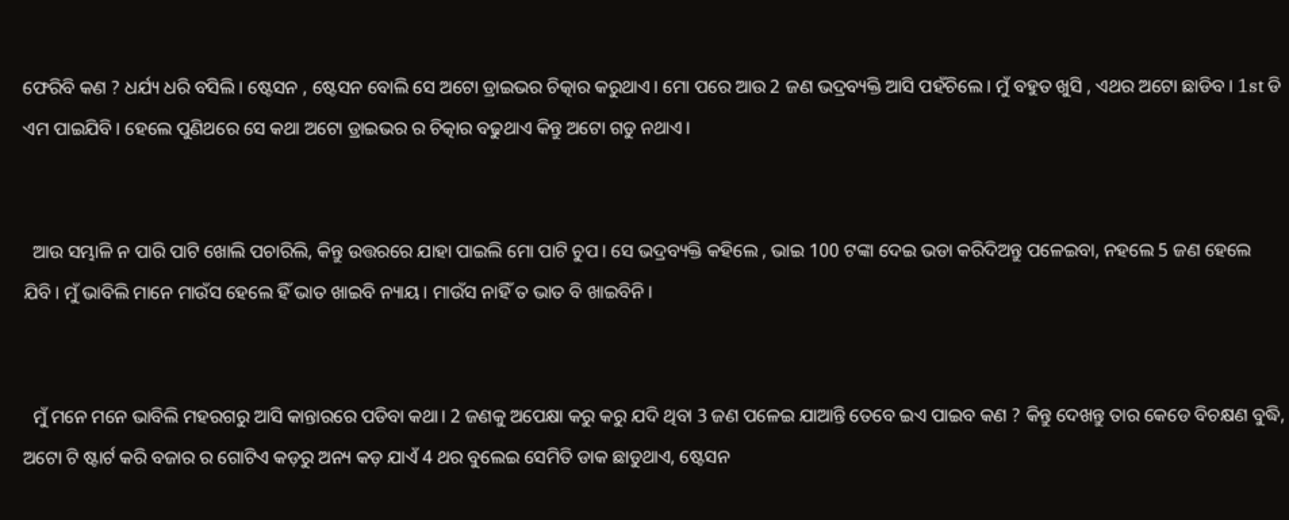ଫେରିବି କଣ ? ଧର୍ଯ୍ୟ ଧରି ବସିଲି। ଷ୍ଟେସନ , ଷ୍ଟେସନ ବୋଲି ସେ ଅଟୋ ଡ୍ରାଇଭର ଚିତ୍କାର କରୁଥାଏ। ମୋ ପରେ ଆଉ 2 ଜଣ ଭଦ୍ରବ୍ୟକ୍ତି ଆସି ପହଁଚିଲେ। ମୁଁ ବହୁତ ଖୁସି , ଏଥର ଅଟୋ ଛାଡିବ। 1st ଡି ଏମ ପାଇଯିବି। ହେଲେ ପୁଣିଥରେ ସେ କଥା ଅଟୋ ଡ୍ରାଇଭର ର ଚିତ୍କାର ବଢୁଥାଏ କିନ୍ତୁ ଅଟୋ ଗଡୁ ନଥାଏ।


  ଆଉ ସମ୍ଭାଳି ନ ପାରି ପାଟି ଖୋଲି ପଚାରିଲି, କିନ୍ତୁ ଉତ୍ତରରେ ଯାହା ପାଇଲି ମୋ ପାଟି ଚୁପ। ସେ ଭଦ୍ରବ୍ୟକ୍ତି କହିଲେ , ଭାଇ 100 ଟଙ୍କା ଦେଇ ଭଡା କରିଦିଅନ୍ତୁ ପଳେଇବା, ନହଲେ 5 ଜଣ ହେଲେ ଯିବି। ମୁଁ ଭାବିଲି ମାନେ ମାଉଁସ ହେଲେ ହିଁ ଭାତ ଖାଇବି ନ୍ୟାୟ। ମାଉଁସ ନାହିଁ ତ ଭାତ ବି ଖାଇବିନି।


  ମୁଁ ମନେ ମନେ ଭାବିଲି ମହରଗରୁ ଆସି କାନ୍ତାରରେ ପଡିବା କଥା। 2 ଜଣକୁ ଅପେକ୍ଷା କରୁ କରୁ ଯଦି ଥିବା 3 ଜଣ ପଳେଇ ଯାଆନ୍ତି ତେବେ ଇଏ ପାଇବ କଣ ? କିନ୍ତୁ ଦେଖନ୍ତୁ ତାର କେଡେ ବିଚକ୍ଷଣ ବୁଦ୍ଧି, ଅଟୋ ଟି ଷ୍ଟାର୍ଟ କରି ବଜାର ର ଗୋଟିଏ କଡ଼ରୁ ଅନ୍ୟ କଡ଼ ଯାଏଁ 4 ଥର ବୁଲେଇ ସେମିତି ଡାକ ଛାଡୁଥାଏ, ଷ୍ଟେସନ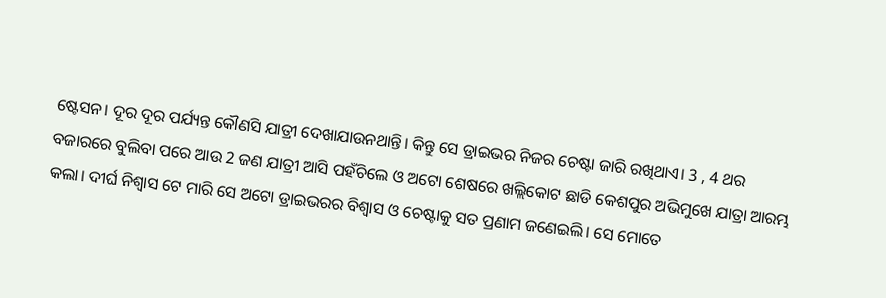ଷ୍ଟେସନ। ଦୂର ଦୂର ପର୍ଯ୍ୟନ୍ତ କୌଣସି ଯାତ୍ରୀ ଦେଖାଯାଉନଥାନ୍ତି। କିନ୍ତୁ ସେ ଡ୍ରାଇଭର ନିଜର ଚେଷ୍ଟା ଜାରି ରଖିଥାଏ। 3 , 4 ଥର ବଜାରରେ ବୁଲିବା ପରେ ଆଉ 2 ଜଣ ଯାତ୍ରୀ ଆସି ପହଁଚିଲେ ଓ ଅଟୋ ଶେଷରେ ଖଲ୍ଲିକୋଟ ଛାଡି କେଶପୁର ଅଭିମୁଖେ ଯାତ୍ରା ଆରମ୍ଭ କଲା। ଦୀର୍ଘ ନିଶ୍ଵାସ ଟେ ମାରି ସେ ଅଟୋ ଡ୍ରାଇଭରର ବିଶ୍ୱାସ ଓ ଚେଷ୍ଟାକୁ ସତ ପ୍ରଣାମ ଜଣେଇଲି। ସେ ମୋତେ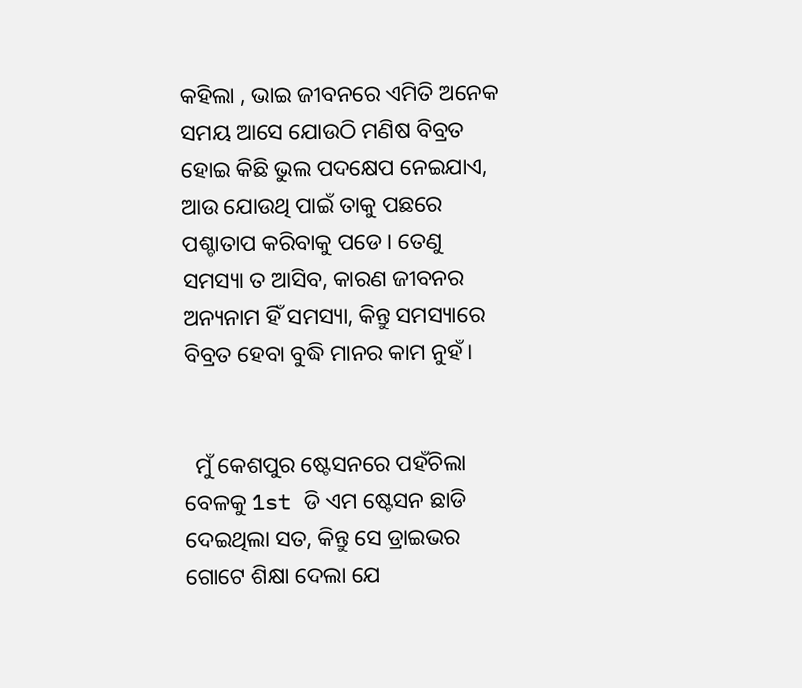କହିଲା , ଭାଇ ଜୀବନରେ ଏମିତି ଅନେକ ସମୟ ଆସେ ଯୋଉଠି ମଣିଷ ବିବ୍ରତ ହୋଇ କିଛି ଭୁଲ ପଦକ୍ଷେପ ନେଇଯାଏ, ଆଉ ଯୋଉଥି ପାଇଁ ତାକୁ ପଛରେ ପଶ୍ଚାତାପ କରିବାକୁ ପଡେ। ତେଣୁ ସମସ୍ୟା ତ ଆସିବ, କାରଣ ଜୀବନର ଅନ୍ୟନାମ ହିଁ ସମସ୍ୟା, କିନ୍ତୁ ସମସ୍ୟାରେ ବିବ୍ରତ ହେବା ବୁଦ୍ଧି ମାନର କାମ ନୁହଁ।


  ମୁଁ କେଶପୁର ଷ୍ଟେସନରେ ପହଁଚିଲା ବେଳକୁ 1st ଡି ଏମ ଷ୍ଟେସନ ଛାଡି ଦେଇଥିଲା ସତ, କିନ୍ତୁ ସେ ଡ୍ରାଇଭର ଗୋଟେ ଶିକ୍ଷା ଦେଲା ଯେ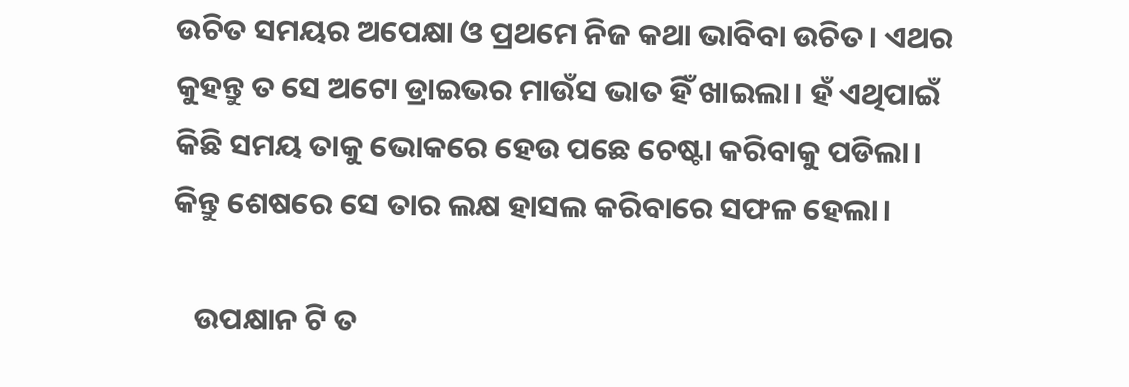ଉଚିତ ସମୟର ଅପେକ୍ଷା ଓ ପ୍ରଥମେ ନିଜ କଥା ଭାବିବା ଉଚିତ। ଏଥର କୁହନ୍ତୁ ତ ସେ ଅଟୋ ଡ୍ରାଇଭର ମାଉଁସ ଭାତ ହିଁ ଖାଇଲା। ହଁ ଏଥିପାଇଁ କିଛି ସମୟ ତାକୁ ଭୋକରେ ହେଉ ପଛେ ଚେଷ୍ଟା କରିବାକୁ ପଡିଲା। କିନ୍ତୁ ଶେଷରେ ସେ ତାର ଲକ୍ଷ ହାସଲ କରିବାରେ ସଫଳ ହେଲା।

   ଉପକ୍ଷାନ ଟି ତ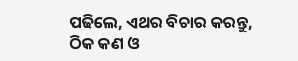ପଢିଲେ, ଏଥର ବିଚାର କରନ୍ତୁ, ଠିକ କଣ ଓ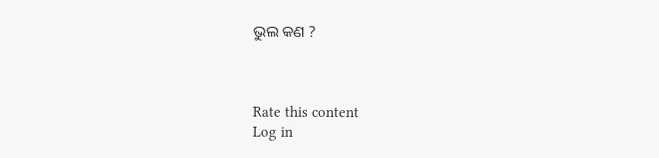ଭୁଲ କଣ ?



Rate this content
Log in